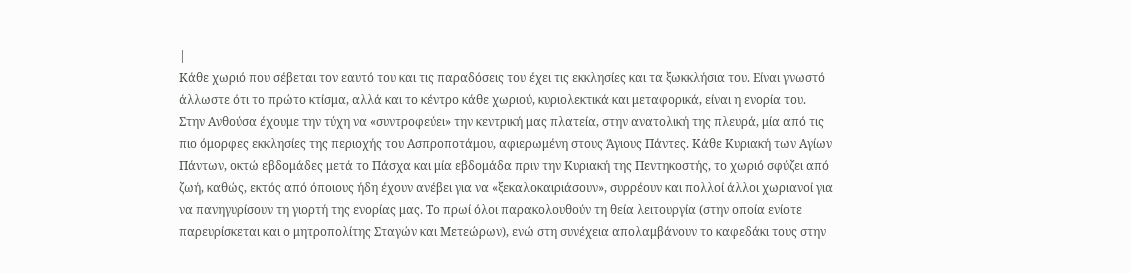|
Κάθε χωριό που σέβεται τον εαυτό του και τις παραδόσεις του έχει τις εκκλησίες και τα ξωκκλήσια του. Είναι γνωστό άλλωστε ότι το πρώτο κτίσμα, αλλά και το κέντρο κάθε χωριού, κυριολεκτικά και μεταφορικά, είναι η ενορία του. Στην Ανθούσα έχουμε την τύχη να «συντροφεύει» την κεντρική μας πλατεία, στην ανατολική της πλευρά, μία από τις πιο όμορφες εκκλησίες της περιοχής του Ασπροποτάμου, αφιερωμένη στους Άγιους Πάντες. Κάθε Κυριακή των Αγίων Πάντων, οκτώ εβδομάδες μετά το Πάσχα και μία εβδομάδα πριν την Κυριακή της Πεντηκοστής, το χωριό σφύζει από ζωή, καθώς, εκτός από όποιους ήδη έχουν ανέβει για να «ξεκαλοκαιριάσουν», συρρέουν και πολλοί άλλοι χωριανοί για να πανηγυρίσουν τη γιορτή της ενορίας μας. Το πρωί όλοι παρακολουθούν τη θεία λειτουργία (στην οποία ενίοτε παρευρίσκεται και ο μητροπολίτης Σταγών και Μετεώρων), ενώ στη συνέχεια απολαμβάνουν το καφεδάκι τους στην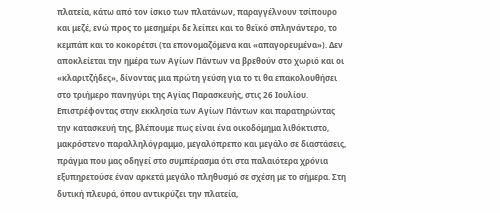πλατεία, κάτω από τον ίσκιο των πλατάνων, παραγγέλνουν τσίπουρο και μεζέ, ενώ προς το μεσημέρι δε λείπει και το θεϊκό σπληνάντερο, το κεμπάπ και το κοκορέτσι (τα επονομαζόμενα και «απαγορευμένα»). Δεν αποκλείεται την ημέρα των Αγίων Πάντων να βρεθούν στο χωριό και οι «κλαριτζήδες», δίνοντας μια πρώτη γεύση για το τι θα επακολουθήσει στο τριήμερο πανηγύρι της Αγίας Παρασκευής, στις 26 Ιουλίου.
Επιστρέφοντας στην εκκλησία των Αγίων Πάντων και παρατηρώντας την κατασκευή της, βλέπουμε πως είναι ένα οικοδόμημα λιθόκτιστο, μακρόστενο παραλληλόγραμμο, μεγαλόπρεπο και μεγάλο σε διαστάσεις, πράγμα που μας οδηγεί στο συμπέρασμα ότι στα παλαιότερα χρόνια εξυπηρετούσε έναν αρκετά μεγάλο πληθυσμό σε σχέση με το σήμερα. Στη δυτική πλευρά, όπου αντικρύζει την πλατεία,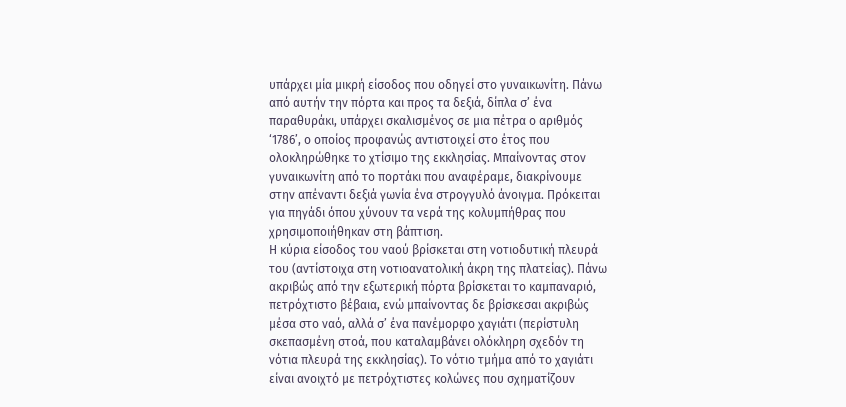υπάρχει μία μικρή είσοδος που οδηγεί στο γυναικωνίτη. Πάνω από αυτήν την πόρτα και προς τα δεξιά, δίπλα σ’ ένα παραθυράκι, υπάρχει σκαλισμένος σε μια πέτρα ο αριθμός ‘1786’, ο οποίος προφανώς αντιστοιχεί στο έτος που ολοκληρώθηκε το χτίσιμο της εκκλησίας. Μπαίνοντας στον γυναικωνίτη από το πορτάκι που αναφέραμε, διακρίνουμε στην απέναντι δεξιά γωνία ένα στρογγυλό άνοιγμα. Πρόκειται για πηγάδι όπου χύνουν τα νερά της κολυμπήθρας που χρησιμοποιήθηκαν στη βάπτιση.
Η κύρια είσοδος του ναού βρίσκεται στη νοτιοδυτική πλευρά του (αντίστοιχα στη νοτιοανατολική άκρη της πλατείας). Πάνω ακριβώς από την εξωτερική πόρτα βρίσκεται το καμπαναριό, πετρόχτιστο βέβαια, ενώ μπαίνοντας δε βρίσκεσαι ακριβώς μέσα στο ναό, αλλά σ’ ένα πανέμορφο χαγιάτι (περίστυλη σκεπασμένη στοά, που καταλαμβάνει ολόκληρη σχεδόν τη νότια πλευρά της εκκλησίας). Το νότιο τμήμα από το χαγιάτι είναι ανοιχτό με πετρόχτιστες κολώνες που σχηματίζουν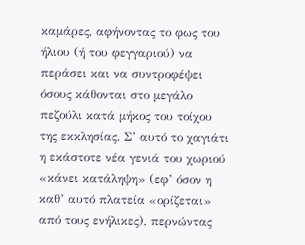καμάρες, αφήνοντας το φως του ήλιου (ή του φεγγαριού) να περάσει και να συντροφέψει όσους κάθονται στο μεγάλο πεζούλι κατά μήκος του τοίχου της εκκλησίας. Σ’ αυτό το χαγιάτι η εκάστοτε νέα γενιά του χωριού «κάνει κατάληψη» (εφ’ όσον η καθ’ αυτό πλατεία «ορίζεται» από τους ενήλικες), περνώντας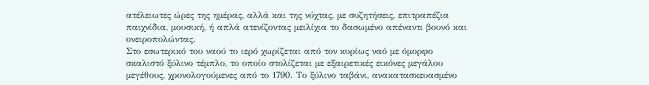ατέλειωτες ώρες της ημέρας, αλλά και της νύχτας, με συζητήσεις, επιτραπέζια παιχνίδια, μουσική, ή απλά ατενίζοντας μειλίχια το δασωμένο απέναντι βουνό και ονειροπολώντας.
Στο εσωτερικό του ναού το ιερό χωρίζεται από τον κυρίως ναό με όμορφο σκαλιστό ξύλινο τέμπλο, το οποίο στολίζεται με εξαιρετικές εικόνες μεγάλου μεγέθους, χρονολογούμενες από το 1790. Το ξύλινο ταβάνι, ανακατασκευασμένο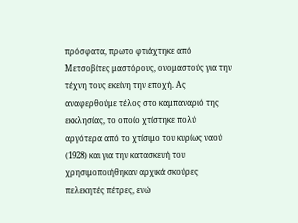πρόσφατα, πρωτο φτιάχτηκε από Μετσοβίτες μαστόρους, ονομαστούς για την τέχνη τους εκείνη την εποχή. Ας αναφερθούμε τέλος στο καμπαναριό της εκκλησίας, το οποίο χτίστηκε πολύ αργότερα από το χτίσιμο του κυρίως ναού (1928) και για την κατασκευή του χρησιμοποιήθηκαν αρχικά σκούρες πελεκητές πέτρες, ενώ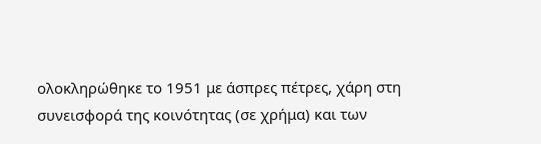ολοκληρώθηκε το 1951 με άσπρες πέτρες, χάρη στη συνεισφορά της κοινότητας (σε χρήμα) και των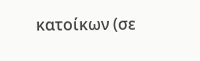κατοίκων (σε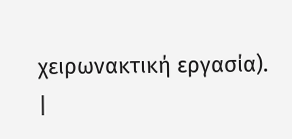χειρωνακτική εργασία).
|